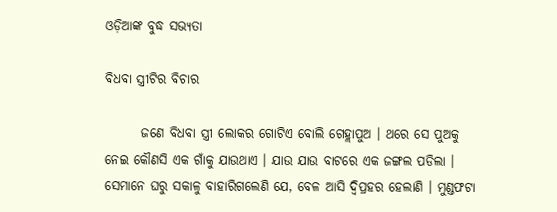ଓଡ଼ିଆଙ୍କ ବୁଦ୍ଧ ସଭ୍ୟତା

ବିଧବା ସ୍ତ୍ରୀଟିର ବିଚାର

       ଜଣେ ବିଧବା ସ୍ତ୍ରୀ ଲୋକର ଗୋଟିଏ ବୋଲି ଗେହ୍ଲାପୁଅ । ଥରେ ସେ ପୁଅକୁ ନେଇ କୌଣସି ଏକ ଗାଁକୁ ଯାଉଥାଏ । ଯାଉ ଯାଉ ବାଟରେ ଏକ ଜଙ୍ଗଲ ପଡିଲା । ସେମାନେ ଘରୁ ସକାଳୁ ବାହାରିଗଲେଣି ଯେ, ବେଳ ଆସି ଦ୍ୱିପ୍ରହର ହେଲାଣି । ମୁଣ୍ଡଫଟା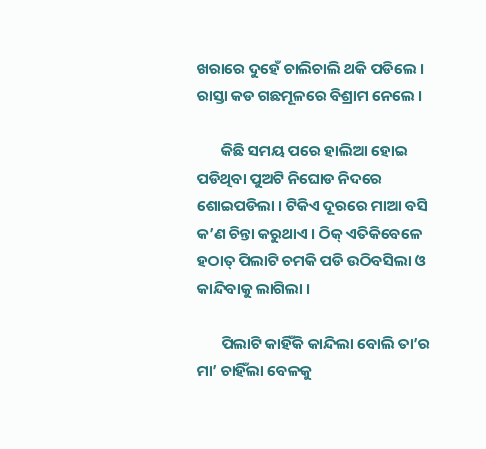ଖରାରେ ଦୁହେଁ ଚାଲିଚାଲି ଥକି ପଡିଲେ । ରାସ୍ତା କଡ ଗଛମୂଳରେ ବିଶ୍ରାମ ନେଲେ ।

       କିଛି ସମୟ ପରେ ହାଲିଆ ହୋଇ ପଡିଥିବା ପୁଅଟି ନିଘୋଡ ନିଦରେ ଶୋଇପଡିଲା । ଟିକିଏ ଦୂରରେ ମାଆ ବସି କ’ଣ ଚିନ୍ତା କରୁଥାଏ । ଠିକ୍ ଏତିକିବେଳେ ହଠାତ୍ ପିଲାଟି ଚମକି ପଡି ଉଠିବସିଲା ଓ କାନ୍ଦିବାକୁ ଲାଗିଲା ।

       ପିଲାଟି କାହିଁକି କାନ୍ଦିଲା ବୋଲି ତା’ର ମା’ ଚାହିଁଲା ବେଳକୁ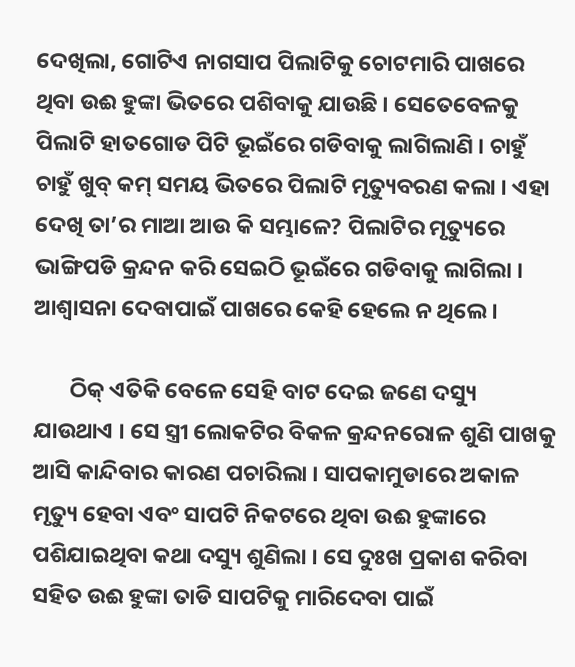ଦେଖିଲା, ଗୋଟିଏ ନାଗସାପ ପିଲାଟିକୁ ଚୋଟମାରି ପାଖରେ ଥିବା ଉଈ ହୁଙ୍କା ଭିତରେ ପଶିବାକୁ ଯାଉଛି । ସେତେବେଳକୁ ପିଲାଟି ହାତଗୋଡ ପିଟି ଭୂଇଁରେ ଗଡିବାକୁ ଲାଗିଲାଣି । ଚାହୁଁ ଚାହୁଁ ଖୁବ୍ କମ୍ ସମୟ ଭିତରେ ପିଲାଟି ମୃତ୍ୟୁବରଣ କଲା । ଏହା ଦେଖି ତା’ର ମାଆ ଆଉ କି ସମ୍ଭାଳେ? ପିଲାଟିର ମୃତ୍ୟୁରେ ଭାଙ୍ଗିପଡି କ୍ରନ୍ଦନ କରି ସେଇଠି ଭୂଇଁରେ ଗଡିବାକୁ ଲାଗିଲା । ଆଶ୍ୱାସନା ଦେବାପାଇଁ ପାଖରେ କେହି ହେଲେ ନ ଥିଲେ ।

       ଠିକ୍ ଏତିକି ବେଳେ ସେହି ବାଟ ଦେଇ ଜଣେ ଦସ୍ୟୁ ଯାଉଥାଏ । ସେ ସ୍ତ୍ରୀ ଲୋକଟିର ବିକଳ କ୍ରନ୍ଦନରୋଳ ଶୁଣି ପାଖକୁ ଆସି କାନ୍ଦିବାର କାରଣ ପଚାରିଲା । ସାପକାମୁଡାରେ ଅକାଳ ମୃତ୍ୟୁ ହେବା ଏବଂ ସାପଟି ନିକଟରେ ଥିବା ଉଈ ହୁଙ୍କାରେ ପଶିଯାଇଥିବା କଥା ଦସ୍ୟୁ ଶୁଣିଲା । ସେ ଦୁଃଖ ପ୍ରକାଶ କରିବା ସହିତ ଉଈ ହୁଙ୍କା ତାଡି ସାପଟିକୁ ମାରିଦେବା ପାଇଁ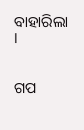ବାହାରିଲା ।


ଗପ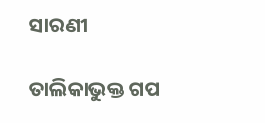ସାରଣୀ

ତାଲିକାଭୁକ୍ତ ଗପ